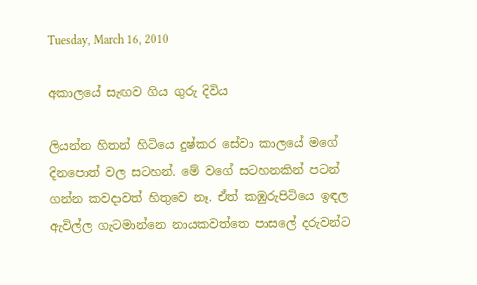Tuesday, March 16, 2010

අකාලයේ සැඟව ගිය ගුරු දිවිය

ලියන්න හිතන් හිටියෙ දුෂ්කර සේවා කාලයේ මගේ දිනපොත් වල සටහන්. මේ වගේ සටහනකින් පටන් ගන්න කවදාවත් හිතුවෙ නෑ. ඒත් කඹුරුපිටියෙ ඉඳල ඇවිල්ල ගැටමාන්නෙ නායකවත්තෙ පාසලේ දරුවන්ට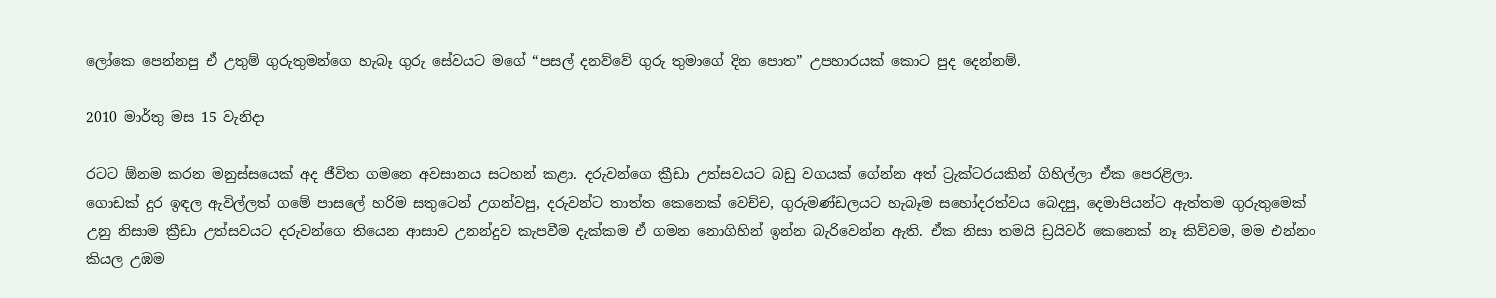ලෝකෙ පෙන්නපු ඒ උතුම් ගුරුතුමන්ගෙ හැබෑ ගුරු සේවයට මගේ “පසල් දනව්වේ ගුරු තුමාගේ දින පොත” උපහාරයක් කොට පුද දෙන්නම්.

2010 මාර්තු මස 15 වැනිදා

රටට ඕනම කරන මනුස්සයෙක් අද ජීවිත ගමනෙ අවසානය සටහන් කළා. දරුවන්ගෙ ක්‍රීඩා උත්සවයට බඩු වගයක් ගේන්න අත් ට්‍රැක්ටරයකින් ගිහිල්ලා ඒක පෙරළිලා.
ගොඩක් දුර ඉඳල ඇවිල්ලත් ගමේ පාසලේ හරිම සතුටෙන් උගන්වපු, දරුවන්ට තාත්ත කෙනෙක් වෙච්ච, ගුරුමණ්ඩලයට හැබෑම සහෝදරත්වය බෙදපු, දෙමාපියන්ට ඇත්තම ගුරුතුමෙක් උනු නිසාම ක්‍රීඩා උත්සවයට දරුවන්ගෙ තියෙන ආසාව උනන්දුව කැපවීම දැක්කම ඒ ගමන නොගිහින් ඉන්න බැරිවෙන්න ඇති. ඒක නිසා තමයි ඩ්‍රයිවර් කෙනෙක් නෑ කිව්වම, මම එන්නං කියල උඹම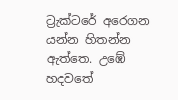ට්‍රැක්ටරේ අර‍ෙගන යන්න හිතන්න ඇත්තෙ. උඹේ හදවතේ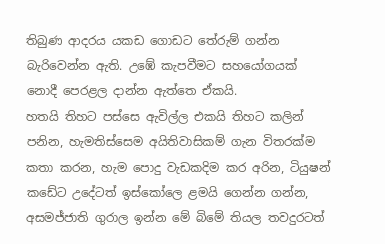තිබුණ ආදරය යකඩ ගොඩට තේරුම් ගන්න බැරිවෙන්න ඇති. උඹේ කැපවීමට සහයෝගයක් නොදී පෙරළල දාන්න ඇත්තෙ ඒකයි.
හතයි තිහට පස්සෙ ඇවිල්ල එකයි තිහට කලින් පනින, හැමතිස්සෙම අයිතිවාසිකම් ගැන විතරක්ම කතා කරන, හැම පොදු වැඩකදිම කර අරින, ටියුෂන් කඩේට උදේටත් ඉස්කෝලෙ ළමයි ගෙන්න ගන්න, අසමජ්ජාති ගුරාල ඉන්න මේ බිමේ තියල තවදුරටත්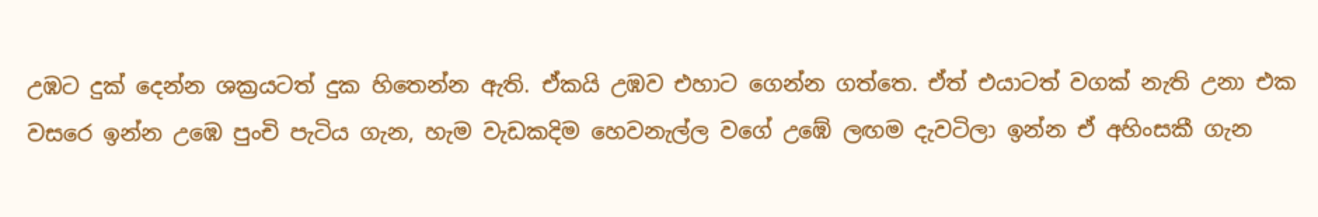උඹට දුක් දෙන්න ශක්‍රයටත් දුක හිතෙන්න ඇති. ඒකයි උඹව එහාට ගෙන්න ගත්තෙ. ඒත් එයාටත් වගක් නැති උනා එක වසරෙ ඉන්න උඹෙ පුංචි පැටිය ගැන, හැම වැඩකදිම හෙවනැල්ල වගේ උඹේ ලඟම දැවටිලා ඉන්න ඒ අහිංසකී ගැන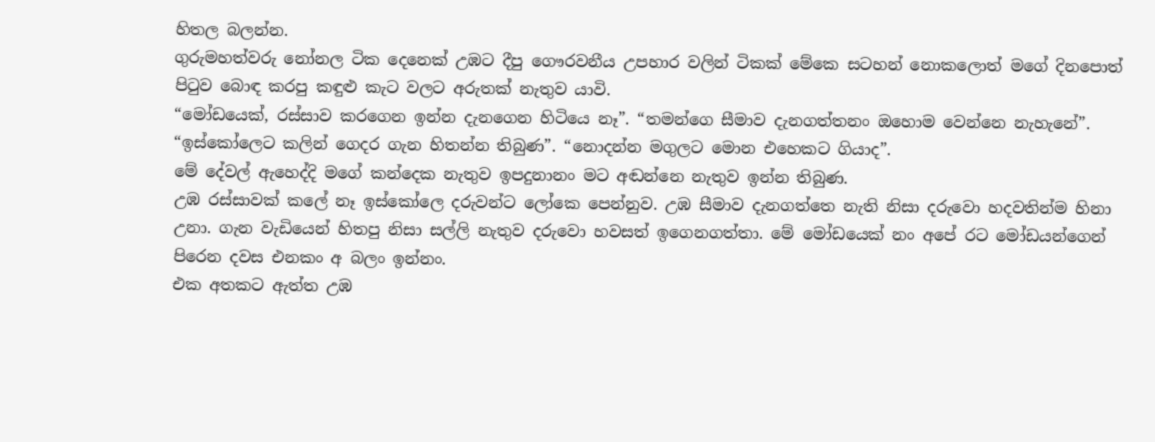හිතල බලන්න.
ගුරුමහත්වරු නෝනල ටික දෙනෙක් උඹට දීපු ගෞරවනීය උපහාර වලින් ටිකක් මේකෙ සටහන් නොකලොත් මගේ දිනපොත් පිටුව බොඳ කරපු කඳුළු කැට වලට අරුතක් නැතුව යාවි.
“මෝඩයෙක්, රස්සාව කරගෙන ඉන්න දැනගෙන හිටියෙ නෑ”. “තමන්ගෙ සීමාව දැනගත්තනං ඔහොම වෙන්නෙ නැහැනේ”. “ඉස්කෝලෙට කලින් ගෙදර ගැන හිතන්න තිබුණ”. “නොදන්න මගුලට මොන එහෙකට ගියාද”.
මේ දේවල් ඇහෙද්දි මගේ කන්දෙක නැතුව ඉපදුනානං මට අඬන්නෙ නැතුව ඉන්න තිබුණ.
උඹ රස්සාවක් කලේ නෑ ඉස්කෝලෙ දරුවන්ට ලෝකෙ පෙන්නුව. උඹ සීමාව දැනගත්තෙ නැති නිසා දරුවො හදවතින්ම හිනා උනා. ගැන වැඩියෙන් හිතපු නිසා සල්ලි නැතුව දරුවො හවසත් ඉගෙනගත්තා. මේ මෝඩයෙක් නං අපේ රට මෝඩයන්ගෙන් පිරෙන දවස එනකං අ බලං ඉන්නං.
එක අතකට ඇත්ත උඹ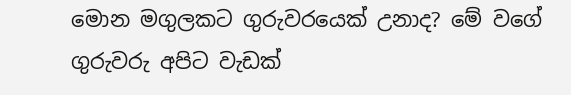මොන මගුලකට ගුරුවරයෙක් උනාද? මේ වගේ ගුරුවරු අපිට වැඩක්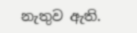නැතුව ඇති.